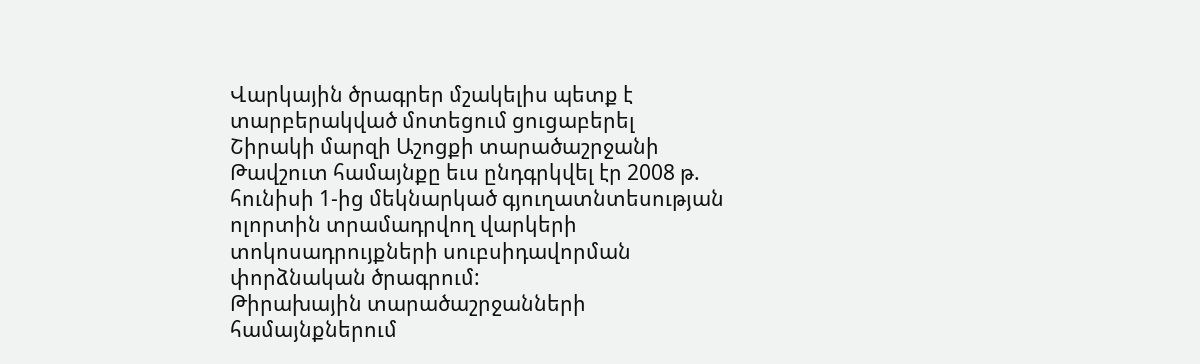Վարկային ծրագրեր մշակելիս պետք է տարբերակված մոտեցում ցուցաբերել
Շիրակի մարզի Աշոցքի տարածաշրջանի Թավշուտ համայնքը եւս ընդգրկվել էր 2008 թ. հունիսի 1-ից մեկնարկած գյուղատնտեսության ոլորտին տրամադրվող վարկերի տոկոսադրույքների սուբսիդավորման փորձնական ծրագրում:
Թիրախային տարածաշրջանների համայնքներում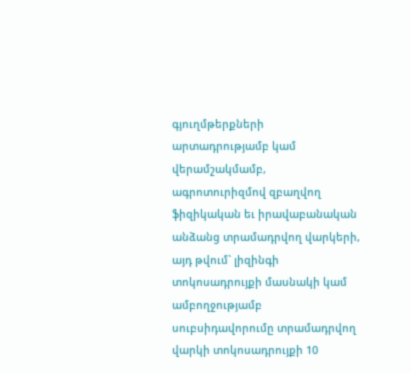գյուղմթերքների արտադրությամբ կամ վերամշակմամբ, ագրոտուրիզմով զբաղվող ֆիզիկական եւ իրավաբանական անձանց տրամադրվող վարկերի, այդ թվում` լիզինգի տոկոսադրույքի մասնակի կամ ամբողջությամբ սուբսիդավորումը տրամադրվող վարկի տոկոսադրույքի 10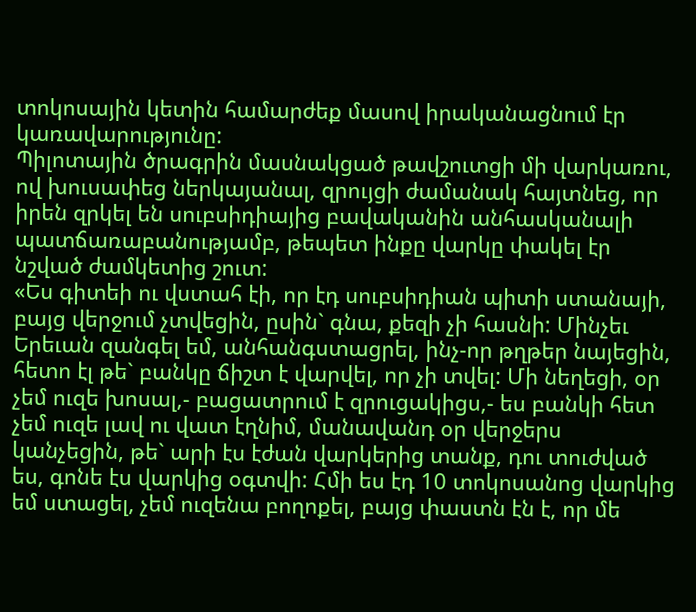տոկոսային կետին համարժեք մասով իրականացնում էր կառավարությունը:
Պիլոտային ծրագրին մասնակցած թավշուտցի մի վարկառու, ով խուսափեց ներկայանալ, զրույցի ժամանակ հայտնեց, որ իրեն զրկել են սուբսիդիայից բավականին անհասկանալի պատճառաբանությամբ, թեպետ ինքը վարկը փակել էր նշված ժամկետից շուտ:
«Ես գիտեի ու վստահ էի, որ էդ սուբսիդիան պիտի ստանայի, բայց վերջում չտվեցին, ըսին` գնա, քեզի չի հասնի: Մինչեւ Երեւան զանգել եմ, անհանգստացրել, ինչ-որ թղթեր նայեցին, հետո էլ թե` բանկը ճիշտ է վարվել, որ չի տվել: Մի նեղեցի, օր չեմ ուզե խոսալ,- բացատրում է զրուցակիցս,- ես բանկի հետ չեմ ուզե լավ ու վատ էղնիմ, մանավանդ օր վերջերս կանչեցին, թե` արի էս էժան վարկերից տանք, դու տուժված ես, գոնե էս վարկից օգտվի: Հմի ես էդ 10 տոկոսանոց վարկից եմ ստացել, չեմ ուզենա բողոքել, բայց փաստն էն է, որ մե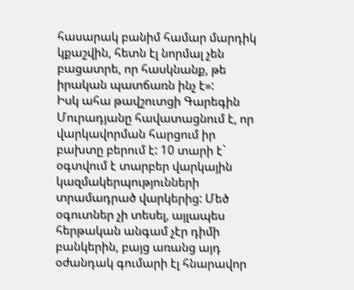հասարակ բանիմ համար մարդիկ կքաշվին, հետն էլ նորմալ չեն բացատրե, որ հասկնանք, թե իրական պատճառն ինչ է»:
Իսկ ահա թավշուտցի Գարեգին Մուրադյանը հավատացնում է, որ վարկավորման հարցում իր բախտը բերում է: 10 տարի է` օգտվում է տարբեր վարկային կազմակերպությունների տրամադրած վարկերից: Մեծ օգուտներ չի տեսել, այլապես հերթական անգամ չէր դիմի բանկերին, բայց առանց այդ օժանդակ գումարի էլ հնարավոր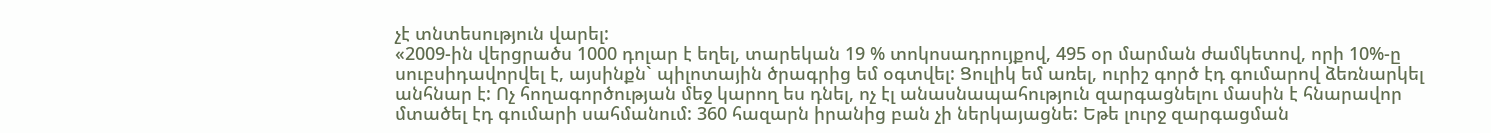չէ տնտեսություն վարել:
«2009-ին վերցրածս 1000 դոլար է եղել, տարեկան 19 % տոկոսադրույքով, 495 օր մարման ժամկետով, որի 10%-ը սուբսիդավորվել է, այսինքն` պիլոտային ծրագրից եմ օգտվել: Ցուլիկ եմ առել, ուրիշ գործ էդ գումարով ձեռնարկել անհնար է: Ոչ հողագործության մեջ կարող ես դնել, ոչ էլ անասնապահություն զարգացնելու մասին է հնարավոր մտածել էդ գումարի սահմանում: 360 հազարն իրանից բան չի ներկայացնե: Եթե լուրջ զարգացման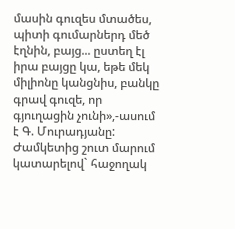մասին գուզես մտածես, պիտի գումարներդ մեծ էղնին, բայց... ըստեղ էլ իրա բայցը կա, եթե մեկ միլիոնը կանցնիս, բանկը գրավ գուզե, որ գյուղացին չունի»,-ասում է Գ. Մուրադյանը:
Ժամկետից շուտ մարում կատարելով` հաջողակ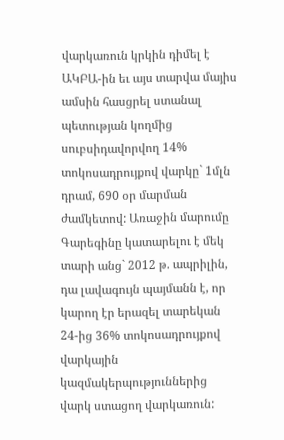վարկառուն կրկին դիմել է ԱԿԲԱ-ին եւ այս տարվա մայիս ամսին հասցրել ստանալ պետության կողմից սուբսիդավորվող 14% տոկոսադրույքով վարկը` 1մլն դրամ, 690 օր մարման ժամկետով: Առաջին մարումը Գարեգինը կատարելու է մեկ տարի անց` 2012 թ. ապրիլին, դա լավագույն պայմանն է, որ կարող էր երազել տարեկան 24-ից 36% տոկոսադրույքով վարկային կազմակերպություններից վարկ ստացող վարկառուն: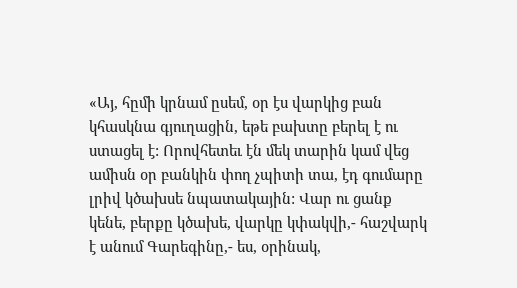«Այ, հըմի կրնամ ըսեմ, օր էս վարկից բան կհասկնա գյուղացին, եթե բախտը բերել է ու ստացել է: Որովհետեւ էն մեկ տարին կամ վեց ամիսն օր բանկին փող չպիտի տա, էդ գումարը լրիվ կծախսե նպատակային: Վար ու ցանք կենե, բերքը կծախե, վարկը կփակվի,- հաշվարկ է անում Գարեգինը,- ես, օրինակ,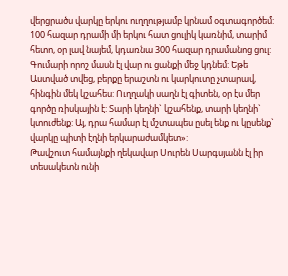վերցրածս վարկը երկու ուղղությամբ կրնամ օգտագործեմ: 100 հազար դրամի մի երկու հատ ցուլիկ կառնիմ, տարիմ հետո, օր լավ նայեմ, կդառնա 300 հազար դրամանոց ցուլ: Գումարի որոշ մասն էլ վար ու ցանքի մեջ կդնեմ: Եթե Աստված տվեց, բերքը երաշտն ու կարկուտը չտարավ, հինգին մեկ կշահես: Ուղղակի սաղն էլ գիտեն, օր էս մեր գործը ռիսկային է: Տարի կեղնի` կշահենք, տարի կեղնի` կտուժենք: Այ, դրա համար էլ մշտապես ըսել ենք ու կըսենք` վարկը պիտի էղնի երկարաժամկետ»:
Թավշուտ համայնքի ղեկավար Սուրեն Սարգսյանն էլ իր տեսակետն ունի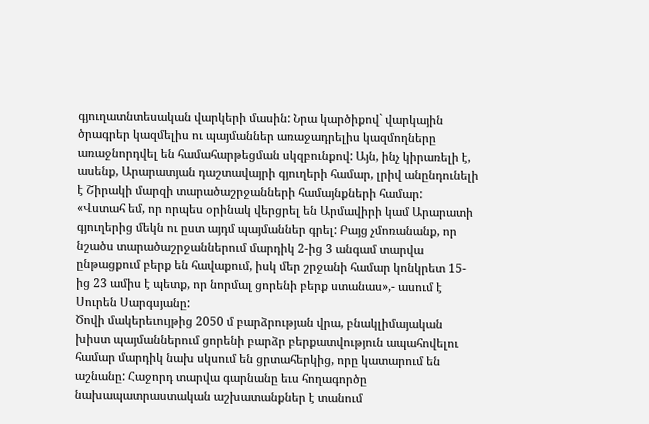գյուղատնտեսական վարկերի մասին: Նրա կարծիքով` վարկային ծրագրեր կազմելիս ու պայմաններ առաջադրելիս կազմողները առաջնորդվել են համահարթեցման սկզբունքով: Այն, ինչ կիրառելի է, ասենք, Արարատյան դաշտավայրի գյուղերի համար, լրիվ անընդունելի է Շիրակի մարզի տարածաշրջանների համայնքների համար:
«Վստահ եմ, որ որպես օրինակ վերցրել են Արմավիրի կամ Արարատի գյուղերից մեկն ու ըստ այդմ պայմաններ գրել: Բայց չմոռանանք, որ նշածս տարածաշրջաններում մարդիկ 2-ից 3 անգամ տարվա ընթացքում բերք են հավաքում, իսկ մեր շրջանի համար կոնկրետ 15-ից 23 ամիս է պետք, որ նորմալ ցորենի բերք ստանաս»,- ասում է Սուրեն Սարգսյանը:
Ծովի մակերեւույթից 2050 մ բարձրության վրա, բնակլիմայական խիստ պայմաններում ցորենի բարձր բերքատվություն ապահովելու համար մարդիկ նախ սկսում են ցրտահերկից, որը կատարում են աշնանը: Հաջորդ տարվա գարնանը եւս հողագործը նախապատրաստական աշխատանքներ է տանում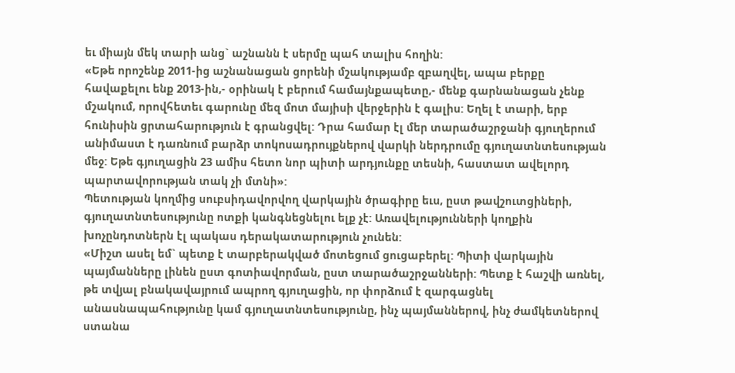եւ միայն մեկ տարի անց` աշնանն է սերմը պահ տալիս հողին:
«Եթե որոշենք 2011-ից աշնանացան ցորենի մշակությամբ զբաղվել, ապա բերքը հավաքելու ենք 2013-ին,- օրինակ է բերում համայնքապետը,- մենք գարնանացան չենք մշակում, որովհետեւ գարունը մեզ մոտ մայիսի վերջերին է գալիս: Եղել է տարի, երբ հունիսին ցրտահարություն է գրանցվել: Դրա համար էլ մեր տարածաշրջանի գյուղերում անիմաստ է դառնում բարձր տոկոսադրույքներով վարկի ներդրումը գյուղատնտեսության մեջ: Եթե գյուղացին 23 ամիս հետո նոր պիտի արդյունքը տեսնի, հաստատ ավելորդ պարտավորության տակ չի մտնի»:
Պետության կողմից սուբսիդավորվող վարկային ծրագիրը եւս, ըստ թավշուտցիների, գյուղատնտեսությունը ոտքի կանգնեցնելու ելք չէ: Առավելությունների կողքին խոչընդոտներն էլ պակաս դերակատարություն չունեն:
«Միշտ ասել եմ` պետք է տարբերակված մոտեցում ցուցաբերել: Պիտի վարկային պայմանները լինեն ըստ գոտիավորման, ըստ տարածաշրջանների: Պետք է հաշվի առնել, թե տվյալ բնակավայրում ապրող գյուղացին, որ փորձում է զարգացնել անասնապահությունը կամ գյուղատնտեսությունը, ինչ պայմաններով, ինչ ժամկետներով ստանա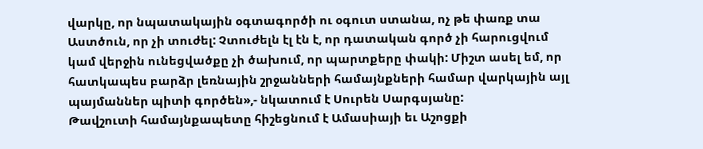վարկը, որ նպատակային օգտագործի ու օգուտ ստանա, ոչ թե փառք տա Աստծուն, որ չի տուժել: Չտուժելն էլ էն է, որ դատական գործ չի հարուցվում կամ վերջին ունեցվածքը չի ծախում, որ պարտքերը փակի: Միշտ ասել եմ, որ հատկապես բարձր լեռնային շրջանների համայնքների համար վարկային այլ պայմաններ պիտի գործեն»,- նկատում է Սուրեն Սարգսյանը:
Թավշուտի համայնքապետը հիշեցնում է Ամասիայի եւ Աշոցքի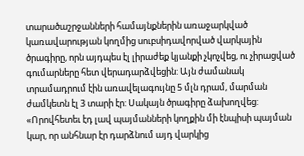տարածաշրջանների համայնքներին առաջարկված կառավարության կողմից սուբսիդավորված վարկային ծրագիրը, որն այդպես էլ լիրաժեք կյանքի չկոչվեց, ու չիրացված գումարները հետ վերադարձվեցին: Այն ժամանակ տրամադրում էին առավելագույնը 5 մլն դրամ, մարման ժամկետն էլ 3 տարի էր: Սակայն ծրագիրը ձախողվեց:
«Որովհետեւ էդ լավ պայմանների կողքին մի էնպիսի պայման կար, որ անհնար էր դարձնում այդ վարկից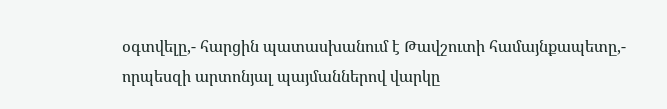օգտվելը,- հարցին պատասխանում է Թավշուտի համայնքապետը,- որպեսզի արտոնյալ պայմաններով վարկը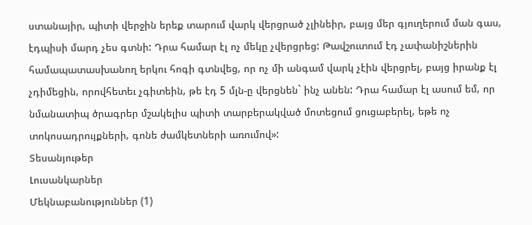ստանայիր, պիտի վերջին երեք տարում վարկ վերցրած չլինեիր, բայց մեր գյուղերում ման գաս, էդպիսի մարդ չես գտնի: Դրա համար էլ ոչ մեկը չվերցրեց: Թավշուտում էդ չափանիշներին համապատասխանող երկու հոգի գտնվեց, որ ոչ մի անգամ վարկ չէին վերցրել, բայց իրանք էլ չդիմեցին, որովհետեւ չգիտեին, թե էդ 5 մլն-ը վերցնեն` ինչ անեն: Դրա համար էլ ասում եմ, որ նմանատիպ ծրագրեր մշակելիս պիտի տարբերակված մոտեցում ցուցաբերել, եթե ոչ տոկոսադրույքների, գոնե ժամկետների առումով»:
Տեսանյութեր
Լուսանկարներ
Մեկնաբանություններ (1)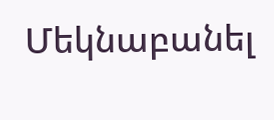Մեկնաբանել